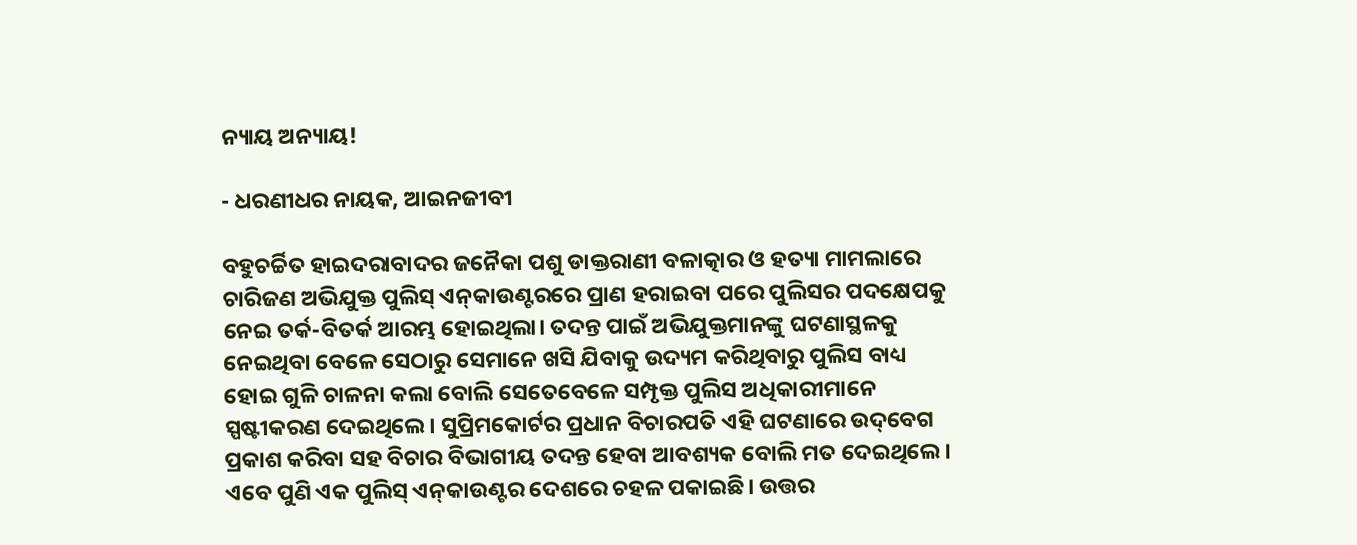ନ୍ୟାୟ ଅନ୍ୟାୟ!

- ଧରଣୀଧର ନାୟକ, ଆଇନଜୀବୀ

ବହୁଚର୍ଚ୍ଚିତ ହାଇଦରାବାଦର ଜନୈକା ପଶୁ ଡାକ୍ତରାଣୀ ବଳାତ୍କାର ଓ ହତ୍ୟା ମାମଲାରେ ଚାରିଜଣ ଅଭିଯୁକ୍ତ ପୁଲିସ୍ ଏନ୍‌କାଉଣ୍ଟରରେ ପ୍ରାଣ ହରାଇବା ପରେ ପୁଲିସର ପଦକ୍ଷେପକୁ ନେଇ ତର୍କ-ବିତର୍କ ଆରମ୍ଭ ହୋଇଥିଲା। ତଦନ୍ତ ପାଇଁ ଅଭିଯୁକ୍ତମାନଙ୍କୁ ଘଟଣାସ୍ଥଳକୁ ନେଇଥିବା ବେଳେ ସେଠାରୁ ସେମାନେ ଖସି ଯିବାକୁ ଉଦ୍ୟମ କରିଥିବାରୁ ପୁଲିସ ବାଧ୍ୟ ହୋଇ ଗୁଳି ଚାଳନା କଲା ବୋଲି ସେତେବେଳେ ସମ୍ପୃକ୍ତ ପୁଲିସ ଅଧିକାରୀମାନେ ସ୍ପଷ୍ଟୀକରଣ ଦେଇଥିଲେ। ସୁପ୍ରିମକୋର୍ଟର ପ୍ରଧାନ ବିଚାରପତି ଏହି ଘଟଣାରେ ଉଦ୍‌ବେଗ ପ୍ରକାଶ କରିବା ସହ ବିଚାର ବିଭାଗୀୟ ତଦନ୍ତ ହେବା ଆବଶ୍ୟକ ବୋଲି ମତ ଦେଇଥିଲେ। ଏବେ ପୁଣି ଏକ ପୁଲିସ୍ ଏନ୍‌କାଉଣ୍ଟର ଦେଶରେ ଚହଳ ପକାଇଛି। ଉତ୍ତର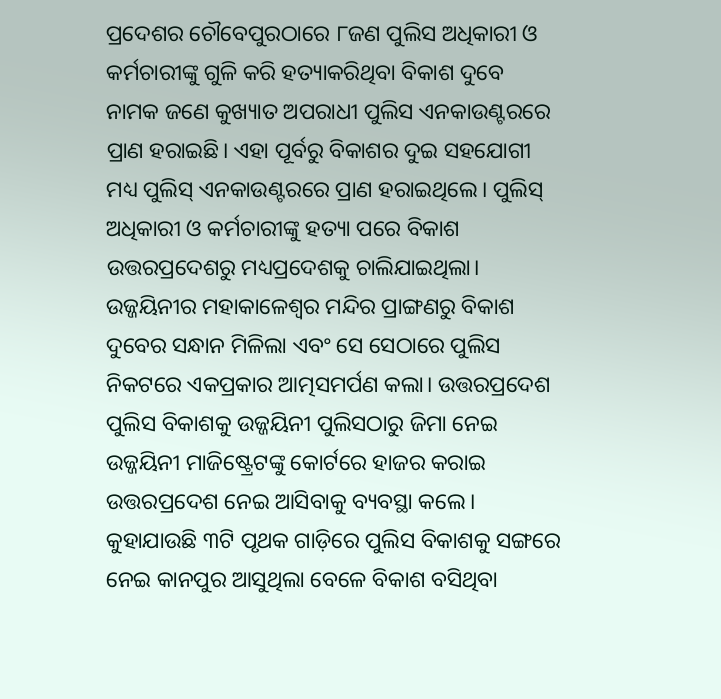ପ୍ରଦେଶର ଚୌବେପୁରଠାରେ ୮ଜଣ ପୁଲିସ ଅଧିକାରୀ ଓ କର୍ମଚାରୀଙ୍କୁ ଗୁଳି କରି ହତ୍ୟାକରିଥିବା ବିକାଶ ଦୁବେ ନାମକ ଜଣେ କୁଖ୍ୟାତ ଅପରାଧୀ ପୁଲିସ ଏନକାଉଣ୍ଟରରେ ପ୍ରାଣ ହରାଇଛି। ଏହା ପୂର୍ବରୁ ବିକାଶର ଦୁଇ ସହଯୋଗୀ ମଧ୍ୟ ପୁଲିସ୍ ଏନକାଉଣ୍ଟରରେ ପ୍ରାଣ ହରାଇଥିଲେ। ପୁଲିସ୍ ଅଧିକାରୀ ଓ କର୍ମଚାରୀଙ୍କୁ ହତ୍ୟା ପରେ ବିକାଶ ଉତ୍ତରପ୍ରଦେଶରୁ ମଧ୍ୟପ୍ରଦେଶକୁ ଚାଲିଯାଇଥିଲା। ଉଜ୍ଜୟିନୀର ମହାକାଳେଶ୍ୱର ମନ୍ଦିର ପ୍ରାଙ୍ଗଣରୁ ବିକାଶ ଦୁବେର ସନ୍ଧାନ ମିଳିଲା ଏବଂ ସେ ସେଠାରେ ପୁଲିସ ନିକଟରେ ଏକପ୍ରକାର ଆତ୍ମସମର୍ପଣ କଲା। ଉତ୍ତରପ୍ରଦେଶ ପୁଲିସ ବିକାଶକୁ ଉଜ୍ଜୟିନୀ ପୁଲିସଠାରୁ ଜିମା ନେଇ ଉଜ୍ଜୟିନୀ ମାଜିଷ୍ଟ୍ରେଟଙ୍କୁ କୋର୍ଟରେ ହାଜର କରାଇ ଉତ୍ତରପ୍ରଦେଶ ନେଇ ଆସିବାକୁ ବ୍ୟବସ୍ଥା କଲେ। କୁହାଯାଉଛି ୩ଟି ପୃଥକ ଗାଡ଼ିରେ ପୁଲିସ ବିକାଶକୁ ସଙ୍ଗରେ ନେଇ କାନପୁର ଆସୁଥିଲା ବେଳେ ବିକାଶ ବସିଥିବା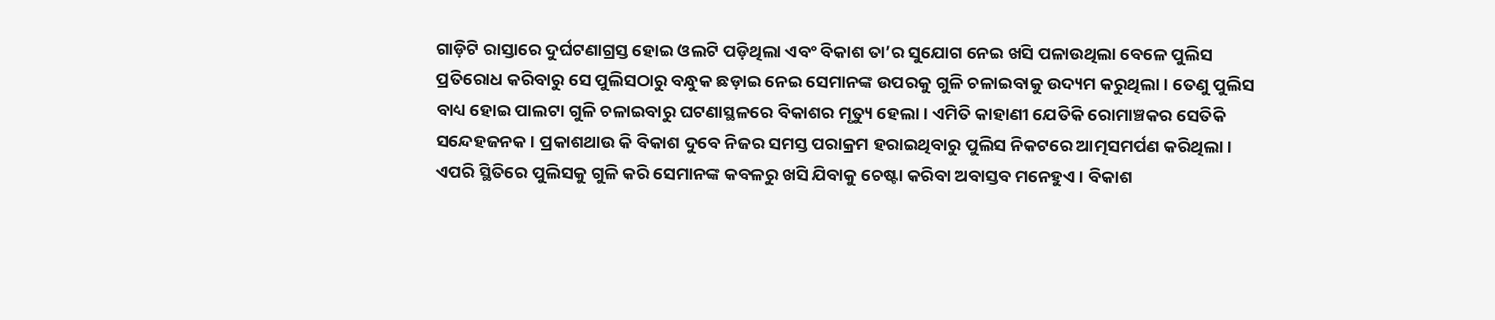ଗାଡ଼ିଟି ରାସ୍ତାରେ ଦୁର୍ଘଟଣାଗ୍ରସ୍ତ ହୋଇ ଓଲଟି ପଡ଼ିଥିଲା ଏବଂ ବିକାଶ ତା’ର ସୁଯୋଗ ନେଇ ଖସି ପଳାଉଥିଲା ବେଳେ ପୁଲିସ ପ୍ରତିରୋଧ କରିବାରୁ ସେ ପୁଲିସଠାରୁ ବନ୍ଧୁକ ଛଡ଼ାଇ ନେଇ ସେମାନଙ୍କ ଉପରକୁ ଗୁଳି ଚଳାଇବାକୁ ଉଦ୍ୟମ କରୁଥିଲା। ତେଣୁ ପୁଲିସ ବାଧ୍ୟ ହୋଇ ପାଲଟା ଗୁଳି ଚଳାଇବାରୁ ଘଟଣାସ୍ଥଳରେ ବିକାଶର ମୃତ୍ୟୁ ହେଲା। ଏମିତି କାହାଣୀ ଯେତିକି ରୋମାଞ୍ଚକର ସେତିକି ସନ୍ଦେହଜନକ। ପ୍ରକାଶଥାଉ କି ବିକାଶ ଦୁବେ ନିଜର ସମସ୍ତ ପରାକ୍ରମ ହରାଇଥିବାରୁ ପୁଲିସ ନିକଟରେ ଆତ୍ମସମର୍ପଣ କରିଥିଲା। ଏପରି ସ୍ଥିତିରେ ପୁଲିସକୁ ଗୁଳି କରି ସେମାନଙ୍କ କବଳରୁ ଖସି ଯିବାକୁ ଚେଷ୍ଟା କରିବା ଅବାସ୍ତବ ମନେହୁଏ। ବିକାଶ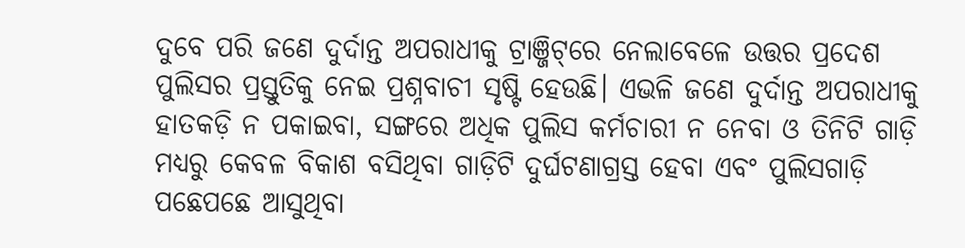ଦୁବେ ପରି ଜଣେ ଦୁର୍ଦାନ୍ତ ଅପରାଧୀକୁ ଟ୍ରାଞ୍ଜିଟ୍‌ରେ ନେଲାବେଳେ ଉତ୍ତର ପ୍ରଦେଶ ପୁଲିସର ପ୍ରସ୍ତୁତିକୁ ନେଇ ପ୍ରଶ୍ନବାଚୀ ସୃଷ୍ଟି ହେଉଛି। ଏଭଳି ଜଣେ ଦୁର୍ଦାନ୍ତ ଅପରାଧୀକୁ ହାତକଡ଼ି ନ ପକାଇବା, ସଙ୍ଗରେ ଅଧିକ ପୁଲିସ କର୍ମଚାରୀ ନ ନେବା ଓ ତିନିଟି ଗାଡ଼ି ମଧ୍ୟରୁ କେବଳ ବିକାଶ ବସିଥିବା ଗାଡ଼ିଟି ଦୁର୍ଘଟଣାଗ୍ରସ୍ତ ହେବା ଏବଂ ପୁଲିସଗାଡ଼ି ପଛେପଛେ ଆସୁଥିବା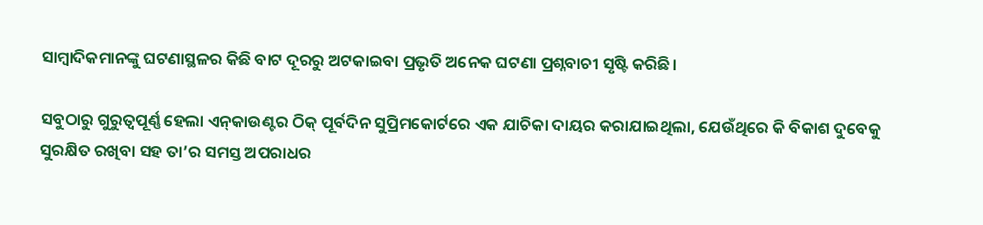ସାମ୍ବାଦିକମାନଙ୍କୁ ଘଟଣାସ୍ଥଳର କିଛି ବାଟ ଦୂରରୁ ଅଟକାଇବା ପ୍ରଭୃତି ଅନେକ ଘଟଣା ପ୍ରଶ୍ନବାଚୀ ସୃଷ୍ଟି କରିଛି।

ସବୁଠାରୁ ଗୁରୁତ୍ୱପୂର୍ଣ୍ଣ ହେଲା ଏନ୍‌କାଉଣ୍ଟର ଠିକ୍ ପୂର୍ବଦିନ ସୁପ୍ରିମକୋର୍ଟରେ ଏକ ଯାଚିକା ଦାୟର କରାଯାଇଥିଲା, ଯେଉଁଥିରେ କି ବିକାଶ ଦୁବେକୁ ସୁରକ୍ଷିତ ରଖିବା ସହ ତା’ର ସମସ୍ତ ଅପରାଧର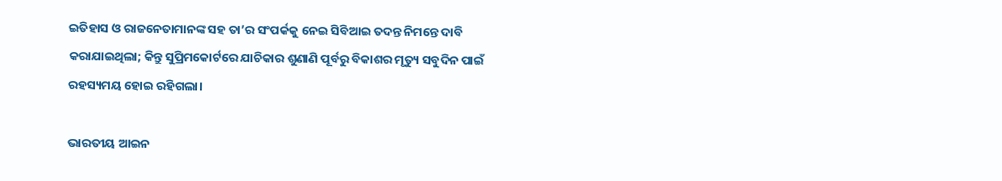ଇତିହାସ ଓ ରାଜନେତାମାନଙ୍କ ସହ ତା’ର ସଂପର୍କକୁ ନେଇ ସିବିଆଇ ତଦନ୍ତ ନିମନ୍ତେ ଦାବି କରାଯାଇଥିଲା; କିନ୍ତୁ ସୁପ୍ରିମକୋର୍ଟରେ ଯାଚିକାର ଶୁଣାଣି ପୂର୍ବରୁ ବିକାଶର ମୃତ୍ୟୁ ସବୁଦିନ ପାଇଁ ରହସ୍ୟମୟ ହୋଇ ରହିଗଲା।

ଭାରତୀୟ ଆଇନ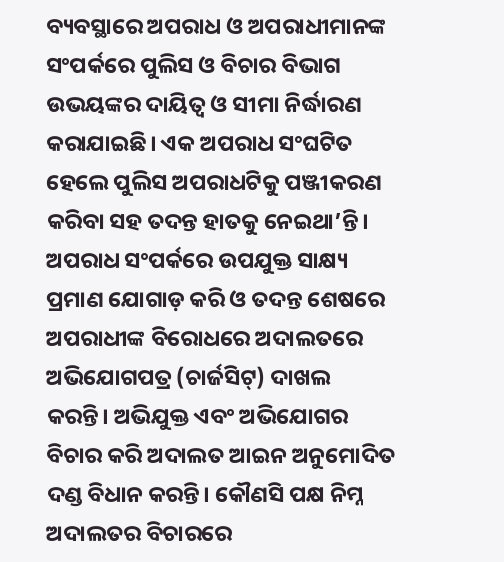ବ୍ୟବସ୍ଥାରେ ଅପରାଧ ଓ ଅପରାଧୀମାନଙ୍କ ସଂପର୍କରେ ପୁଲିସ ଓ ବିଚାର ବିଭାଗ ଉଭୟଙ୍କର ଦାୟିତ୍ୱ ଓ ସୀମା ନିର୍ଦ୍ଧାରଣ କରାଯାଇଛି। ଏକ ଅପରାଧ ସଂଘଟିତ ହେଲେ ପୁଲିସ ଅପରାଧଟିକୁ ପଞ୍ଜୀକରଣ କରିବା ସହ ତଦନ୍ତ ହାତକୁ ନେଇଥା’ନ୍ତି। ଅପରାଧ ସଂପର୍କରେ ଉପଯୁକ୍ତ ସାକ୍ଷ୍ୟ ପ୍ରମାଣ ଯୋଗାଡ଼ କରି ଓ ତଦନ୍ତ ଶେଷରେ ଅପରାଧୀଙ୍କ ବିରୋଧରେ ଅଦାଲତରେ ଅଭିଯୋଗପତ୍ର (ଚାର୍ଜସିଟ୍) ଦାଖଲ କରନ୍ତି। ଅଭିଯୁକ୍ତ ଏବଂ ଅଭିଯୋଗର ବିଚାର କରି ଅଦାଲତ ଆଇନ ଅନୁମୋଦିତ ଦଣ୍ଡ ବିଧାନ କରନ୍ତି। କୌଣସି ପକ୍ଷ ନିମ୍ନ ଅଦାଲତର ବିଚାରରେ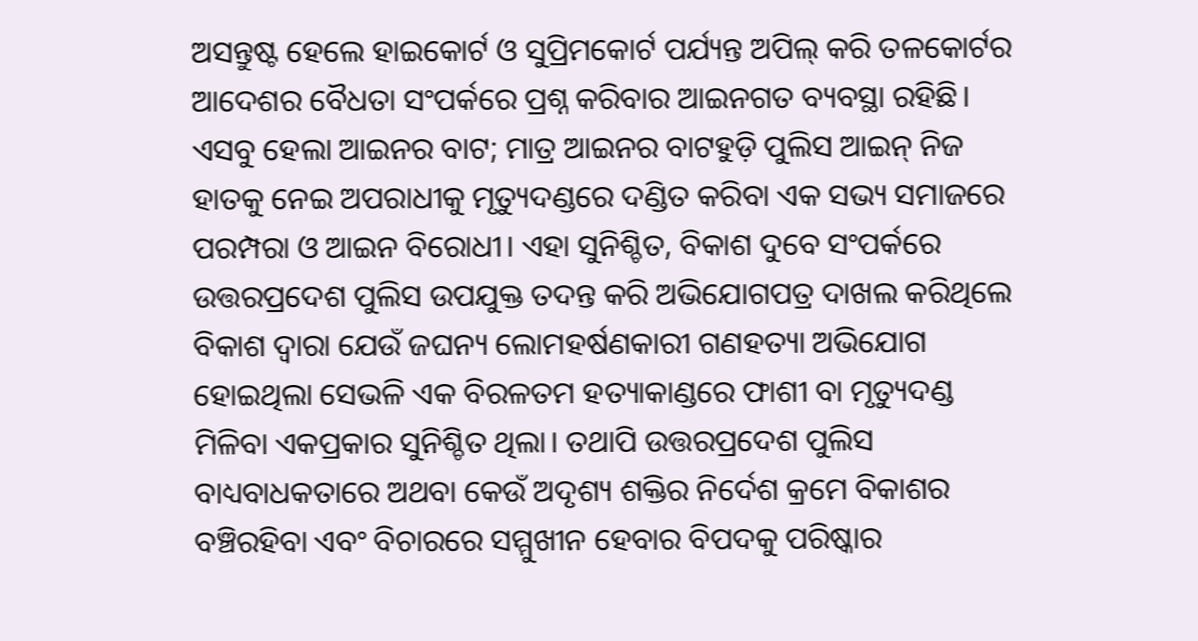ଅସନ୍ତୁଷ୍ଟ ହେଲେ ହାଇକୋର୍ଟ ଓ ସୁପ୍ରିମକୋର୍ଟ ପର୍ଯ୍ୟନ୍ତ ଅପିଲ୍ କରି ତଳକୋର୍ଟର ଆଦେଶର ବୈଧତା ସଂପର୍କରେ ପ୍ରଶ୍ନ କରିବାର ଆଇନଗତ ବ୍ୟବସ୍ଥା ରହିଛି। ଏସବୁ ହେଲା ଆଇନର ବାଟ; ମାତ୍ର ଆଇନର ବାଟହୁଡ଼ି ପୁଲିସ ଆଇନ୍ ନିଜ ହାତକୁ ନେଇ ଅପରାଧୀକୁ ମୃତ୍ୟୁଦଣ୍ଡରେ ଦଣ୍ଡିତ କରିବା ଏକ ସଭ୍ୟ ସମାଜରେ ପରମ୍ପରା ଓ ଆଇନ ବିରୋଧୀ। ଏହା ସୁନିଶ୍ଚିତ, ବିକାଶ ଦୁବେ ସଂପର୍କରେ ଉତ୍ତରପ୍ରଦେଶ ପୁଲିସ ଉପଯୁକ୍ତ ତଦନ୍ତ କରି ଅଭିଯୋଗପତ୍ର ଦାଖଲ କରିଥିଲେ ବିକାଶ ଦ୍ୱାରା ଯେଉଁ ଜଘନ୍ୟ ଲୋମହର୍ଷଣକାରୀ ଗଣହତ୍ୟା ଅଭିଯୋଗ ହୋଇଥିଲା ସେଭଳି ଏକ ବିରଳତମ ହତ୍ୟାକାଣ୍ଡରେ ଫାଶୀ ବା ମୃତ୍ୟୁଦଣ୍ଡ ମିଳିବା ଏକପ୍ରକାର ସୁନିଶ୍ଚିତ ଥିଲା। ତଥାପି ଉତ୍ତରପ୍ରଦେଶ ପୁଲିସ ବାଧ୍ୟବାଧକତାରେ ଅଥବା କେଉଁ ଅଦୃଶ୍ୟ ଶକ୍ତିର ନିର୍ଦେଶ କ୍ରମେ ବିକାଶର ବଞ୍ଚିରହିବା ଏବଂ ବିଚାରରେ ସମ୍ମୁଖୀନ ହେବାର ବିପଦକୁ ପରିଷ୍କାର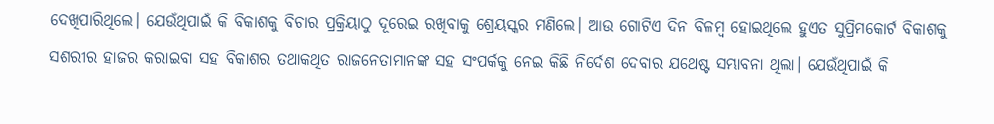ଦେଖିପାରିଥିଲେ। ଯେଉଁଥିପାଇଁ କି ବିକାଶକୁ ବିଚାର ପ୍ରକ୍ରିୟାଠୁ ଦୂରେଇ ରଖିବାକୁ ଶ୍ରେୟସ୍କର ମଣିଲେ। ଆଉ ଗୋଟିଏ ଦିନ ବିଳମ୍ବ ହୋଇଥିଲେ ହୁଏତ ସୁପ୍ରିମକୋର୍ଟ ବିକାଶକୁ ସଶରୀର ହାଜର କରାଇବା ସହ ବିକାଶର ତଥାକଥିତ ରାଜନେତାମାନଙ୍କ ସହ ସଂପର୍କକୁ ନେଇ କିଛି ନିର୍ଦେଶ ଦେବାର ଯଥେଷ୍ଟ ସମ୍ଭାବନା ଥିଲା। ଯେଉଁଥିପାଇଁ କି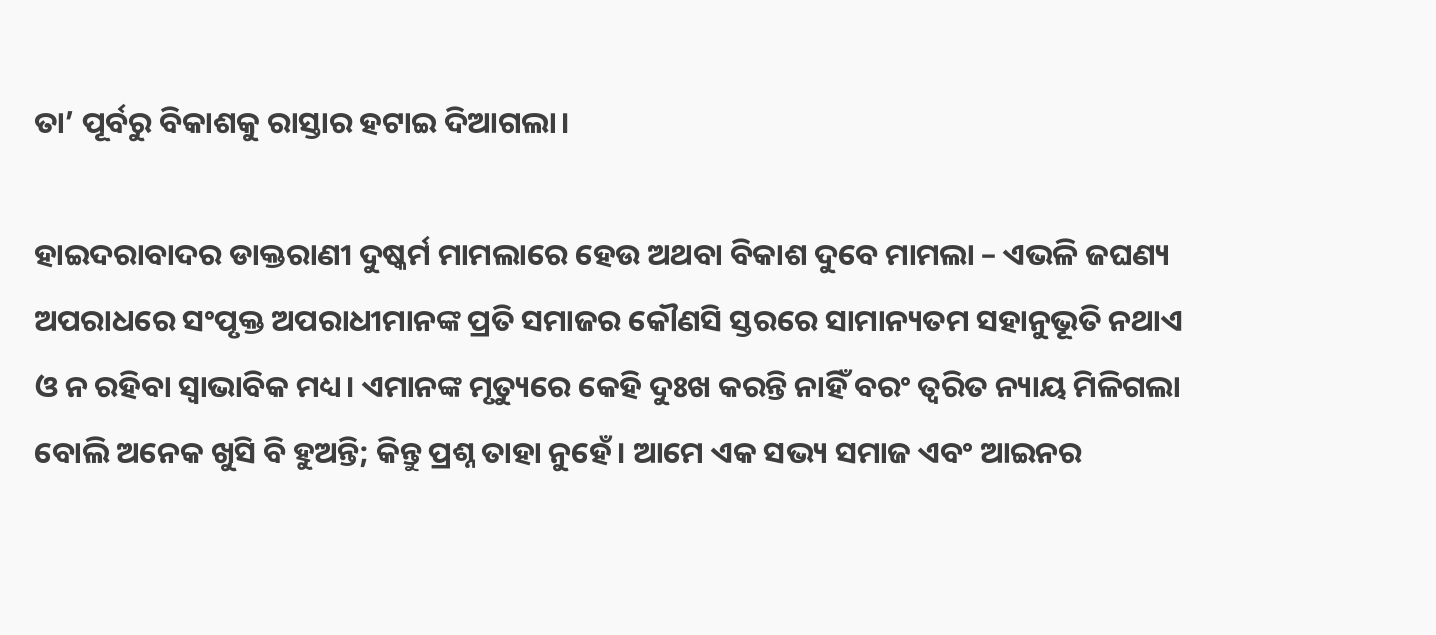ତା’ ପୂର୍ବରୁ ବିକାଶକୁ ରାସ୍ତାର ହଟାଇ ଦିଆଗଲା।

ହାଇଦରାବାଦର ଡାକ୍ତରାଣୀ ଦୁଷ୍କର୍ମ ମାମଲାରେ ହେଉ ଅଥବା ବିକାଶ ଦୁବେ ମାମଲା – ଏଭଳି ଜଘଣ୍ୟ ଅପରାଧରେ ସଂପୃକ୍ତ ଅପରାଧୀମାନଙ୍କ ପ୍ରତି ସମାଜର କୌଣସି ସ୍ତରରେ ସାମାନ୍ୟତମ ସହାନୁଭୂତି ନଥାଏ ଓ ନ ରହିବା ସ୍ୱାଭାବିକ ମଧ୍ୟ। ଏମାନଙ୍କ ମୃତ୍ୟୁରେ କେହି ଦୁଃଖ କରନ୍ତି ନାହିଁ ବରଂ ତ୍ୱରିତ ନ୍ୟାୟ ମିଳିଗଲା ବୋଲି ଅନେକ ଖୁସି ବି ହୁଅନ୍ତି; କିନ୍ତୁ ପ୍ରଶ୍ନ ତାହା ନୁହେଁ। ଆମେ ଏକ ସଭ୍ୟ ସମାଜ ଏବଂ ଆଇନର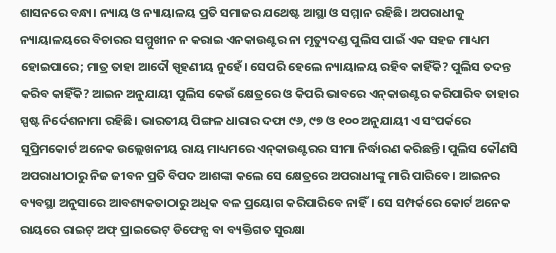ଶାସନରେ ବନ୍ଧା। ନ୍ୟାୟ ଓ ନ୍ୟାୟାଳୟ ପ୍ରତି ସମାଜର ଯଥେଷ୍ଟ ଆସ୍ଥା ଓ ସମ୍ମାନ ରହିଛି। ଅପରାଧୀକୁ ନ୍ୟାୟାଳୟରେ ବିଚାରର ସମ୍ମୁଖୀନ ନ କରାଇ ଏନକାଉଣ୍ଟର ନା ମୃତ୍ୟୁଦଣ୍ଡ ପୁଲିସ ପାଇଁ ଏକ ସହଜ ମାଧ୍ୟମ ହୋଇପାରେ; ମାତ୍ର ତାହା ଆଦୌ ସ୍ପୃହଣୀୟ ନୁହେଁ। ସେପରି ହେଲେ ନ୍ୟାୟାଳୟ ରହିବ କାହିଁକି? ପୁଲିସ ତଦନ୍ତ କରିବ କାହିଁକି? ଆଇନ ଅନୁଯାୟୀ ପୁଲିସ କେଉଁ କ୍ଷେତ୍ରରେ ଓ କିପରି ଭାବରେ ଏନ୍‌କାଉଣ୍ଟର କରିପାରିବ ତାହାର ସ୍ପଷ୍ଟ ନିର୍ଦେଶନାମା ରହିଛି। ଭାରତୀୟ ପିଙ୍ଗଳ ଧାରାର ଦଫା ୯୬, ୯୭ ଓ ୧୦୦ ଅନୁଯାୟୀ ଏ ସଂପର୍କରେ ସୁପ୍ରିମକୋର୍ଟ ଅନେକ ଉଲ୍ଲେଖନୀୟ ରାୟ ମାଧ୍ୟମରେ ଏନ୍‌କାଉଣ୍ଟରର ସୀମା ନିର୍ଦ୍ଧାରଣ କରିଛନ୍ତି। ପୁଲିସ କୌଣସି ଅପରାଧୀଠାରୁ ନିଜ ଜୀବନ ପ୍ରତି ବିପଦ ଆଶଙ୍କା କଲେ ସେ କ୍ଷେତ୍ରରେ ଅପରାଧୀଙ୍କୁ ମାରି ପାରିବେ। ଆଇନର ବ୍ୟବସ୍ଥା ଅନୁସାରେ ଆବଶ୍ୟକତାଠାରୁ ଅଧିକ ବଳ ପ୍ରୟୋଗ କରିପାରିବେ ନାହିଁ। ସେ ସମ୍ପର୍କରେ କୋର୍ଟ ଅନେକ ରାୟରେ ରାଇଟ୍ ଅଫ୍ ପ୍ରାଇଭେଟ୍ ଡିଫେନ୍ସ ବା ବ୍ୟକ୍ତିଗତ ସୁରକ୍ଷା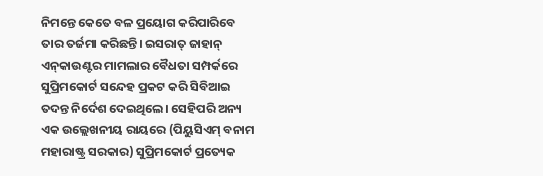ନିମନ୍ତେ କେତେ ବଳ ପ୍ରୟୋଗ କରିପାରିବେ ତାର ତର୍ଜମା କରିଛନ୍ତି। ଇସରାତ୍ ଜାହାନ୍ ଏନ୍‌କାଉଣ୍ଟର ମାମଲାର ବୈଧତା ସମ୍ପର୍କରେ ସୁପ୍ରିମକୋର୍ଟ ସନ୍ଦେହ ପ୍ରକଟ କରି ସିବିଆଇ ତଦନ୍ତ ନିର୍ଦେଶ ଦେଇଥିଲେ। ସେହିପରି ଅନ୍ୟ ଏକ ଉଲ୍ଲେଖନୀୟ ରାୟରେ (ପିୟୁସିଏମ୍ ବନାମ ମହାରାଷ୍ଟ୍ର ସରକାର) ସୁପ୍ରିମକୋର୍ଟ ପ୍ରତ୍ୟେକ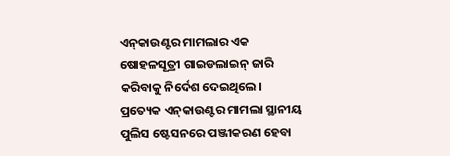ଏନ୍‌କାଉଣ୍ଟର ମାମଲାର ଏକ ଷୋହଳସୂତ୍ରୀ ଗାଇଡଲାଇନ୍ ଜାରି କରିବାକୁ ନିର୍ଦେଶ ଦେଇଥିଲେ। ପ୍ରତ୍ୟେକ ଏନ୍‌କାଉଣ୍ଟର ମାମଲା ସ୍ଥାନୀୟ ପୁଲିସ ଷ୍ଟେସନରେ ପଞ୍ଜୀକରଣ ହେବା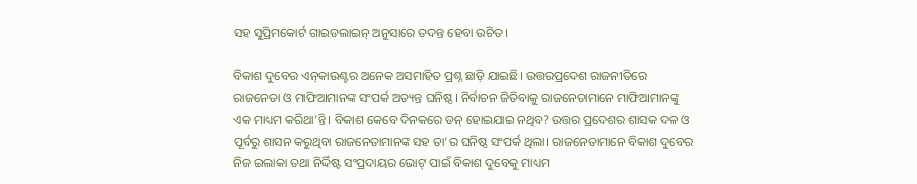ସହ ସୁପ୍ରିମକୋର୍ଟ ଗାଇଡଲାଇନ୍ ଅନୁସାରେ ତଦନ୍ତ ହେବା ଉଚିତ।

ବିକାଶ ଦୁବେର ଏନ୍‌କାଉଣ୍ଟର ଅନେକ ଅସମାହିତ ପ୍ରଶ୍ନ ଛାଡ଼ି ଯାଇଛି। ଉତ୍ତରପ୍ରଦେଶ ରାଜନୀତିରେ ରାଜନେତା ଓ ମାଫିଆମାନଙ୍କ ସଂପର୍କ ଅତ୍ୟନ୍ତ ଘନିଷ୍ଠ। ନିର୍ବାଚନ ଜିତିବାକୁ ରାଜନେତାମାନେ ମାଫିଆମାନଙ୍କୁ ଏକ ମାଧ୍ୟମ କରିଥା’ନ୍ତି। ବିକାଶ କେବେ ଦିନକରେ ଡନ୍ ହୋଇଯାଇ ନଥିବ? ଉତ୍ତର ପ୍ରଦେଶର ଶାସକ ଦଳ ଓ ପୂର୍ବରୁ ଶାସନ କରୁଥିବା ରାଜନେତାମାନଙ୍କ ସହ ତା’ର ଘନିଷ୍ଠ ସଂପର୍କ ଥିଲା। ରାଜନେତାମାନେ ବିକାଶ ଦୁବେର ନିଜ ଇଲାକା ତଥା ନିର୍ଦ୍ଦିଷ୍ଟ ସଂପ୍ରଦାୟର ଭୋଟ୍ ପାଇଁ ବିକାଶ ଦୁବେକୁ ମାଧ୍ୟମ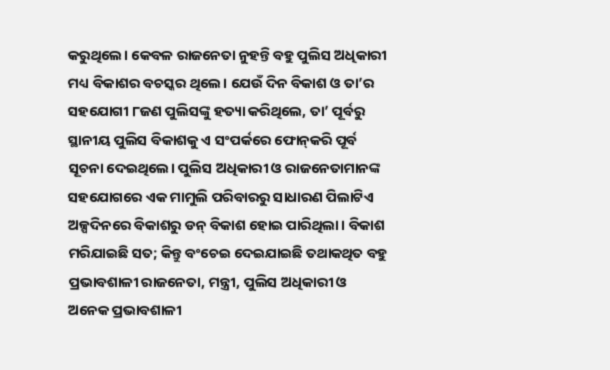କରୁଥିଲେ। କେବଳ ରାଜନେତା ନୁହନ୍ତି ବହୁ ପୁଲିସ ଅଧିକାରୀ ମଧ୍ୟ ବିକାଶର ବଚସ୍କର ଥିଲେ। ଯେଉଁ ଦିନ ବିକାଶ ଓ ତା’ର ସହଯୋଗୀ ୮ଜଣ ପୁଲିସଙ୍କୁ ହତ୍ୟା କରିଥିଲେ, ତା’ ପୂର୍ବରୁ ସ୍ଥାନୀୟ ପୁଲିସ ବିକାଶକୁ ଏ ସଂପର୍କରେ ଫୋନ୍‌କରି ପୂର୍ବ ସୂଚନା ଦେଇଥିଲେ। ପୁଲିସ ଅଧିକାରୀ ଓ ରାଜନେତାମାନଙ୍କ ସହଯୋଗରେ ଏକ ମାମୁଲି ପରିବାରରୁ ସାଧାରଣ ପିଲାଟିଏ ଅଳ୍ପଦିନରେ ବିକାଶରୁ ଡନ୍ ବିକାଶ ହୋଇ ପାରିଥିଲା। ବିକାଶ ମରିଯାଇଛି ସତ; କିନ୍ତୁ ବଂଚେଇ ଦେଇଯାଇଛି ତଥାକଥିତ ବହୁ ପ୍ରଭାବଶାଳୀ ରାଜନେତା, ମନ୍ତ୍ରୀ, ପୁଲିସ ଅଧିକାରୀ ଓ ଅନେକ ପ୍ରଭାବଶାଳୀ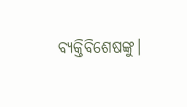ବ୍ୟକ୍ତିବିଶେଷଙ୍କୁ।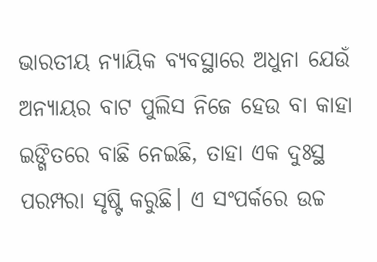ଭାରତୀୟ ନ୍ୟାୟିକ ବ୍ୟବସ୍ଥାରେ ଅଧୁନା ଯେଉଁ ଅନ୍ୟାୟର ବାଟ ପୁଲିସ ନିଜେ ହେଉ ବା କାହା ଇଙ୍ଗିତରେ ବାଛି ନେଇଛି, ତାହା ଏକ ଦୁଃସ୍ଥ ପରମ୍ପରା ସୃଷ୍ଟି କରୁଛି। ଏ ସଂପର୍କରେ ଉଚ୍ଚ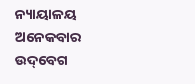ନ୍ୟାୟାଳୟ ଅନେକବାର ଉଦ୍‌ବେଗ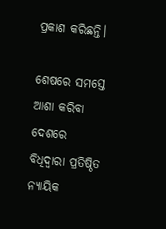ପ୍ରକାଶ କରିଛନ୍ତି।

ଶେଷରେ ସମସ୍ତେ ଆଶା କରିବା ଦେଶରେ ବିଧିଦ୍ୱାରା ପ୍ରତିଷ୍ଠିତ ନ୍ୟାୟିକ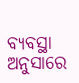ବ୍ୟବସ୍ଥା ଅନୁସାରେ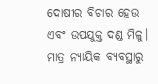ଦୋଷୀର ବିଚାର ହେଉ ଏବଂ ଉପଯୁକ୍ତ ଦଣ୍ଡ ମିଳୁ। ମାତ୍ର ନ୍ୟାୟିକ ବ୍ୟବସ୍ଥାରୁ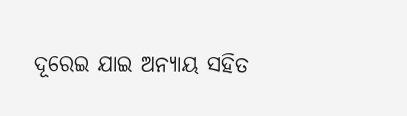ଦୂରେଇ ଯାଇ ଅନ୍ୟାୟ ସହିତ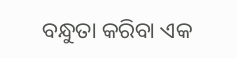ବନ୍ଧୁତା କରିବା ଏକ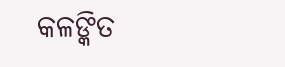କଳଙ୍କିତ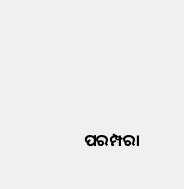ପରମ୍ପରା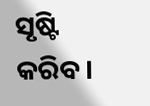ସୃଷ୍ଟି କରିବ।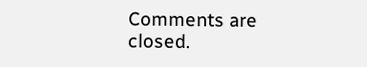Comments are closed.